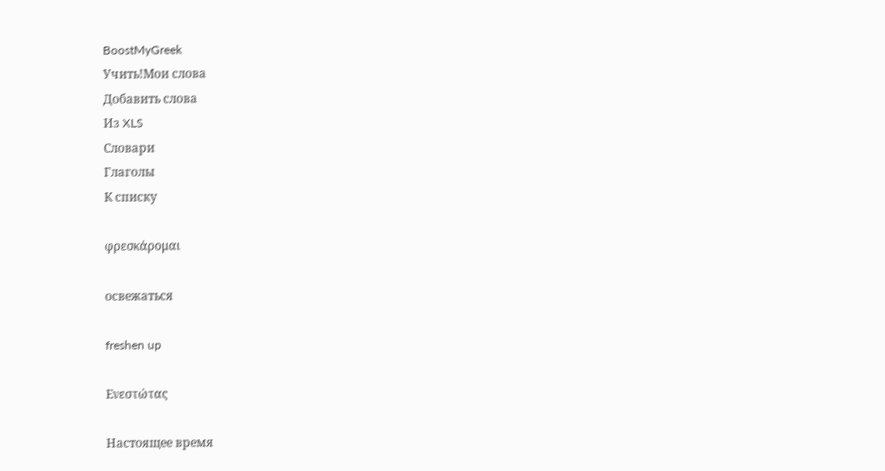BoostMyGreek
Учить!Мои слова
Добавить слова
Из XLS
Словари
Глаголы
К списку

φρεσκάρομαι

освежаться

freshen up

Ενεστώτας

Настоящее время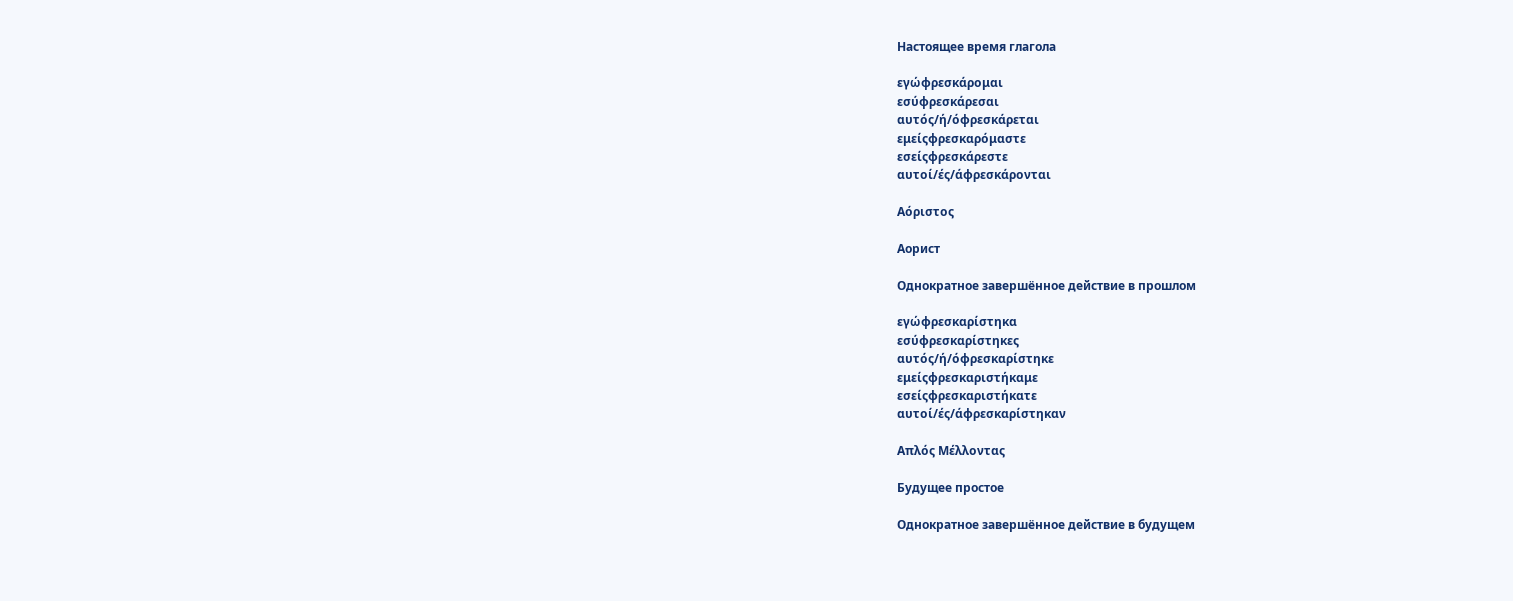Настоящее время глагола

εγώφρεσκάρομαι
εσύφρεσκάρεσαι
αυτός/ή/όφρεσκάρεται
εμείςφρεσκαρόμαστε
εσείςφρεσκάρεστε
αυτοί/ές/άφρεσκάρονται

Αόριστος

Аорист

Однократное завершённое действие в прошлом

εγώφρεσκαρίστηκα
εσύφρεσκαρίστηκες
αυτός/ή/όφρεσκαρίστηκε
εμείςφρεσκαριστήκαμε
εσείςφρεσκαριστήκατε
αυτοί/ές/άφρεσκαρίστηκαν

Απλός Μέλλοντας

Будущее простое

Однократное завершённое действие в будущем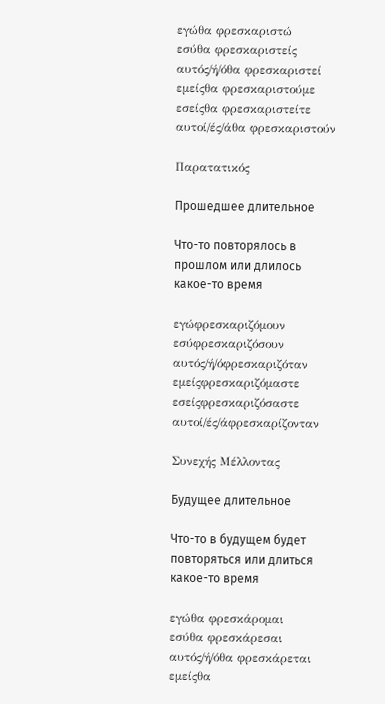εγώθα φρεσκαριστώ
εσύθα φρεσκαριστείς
αυτός/ή/όθα φρεσκαριστεί
εμείςθα φρεσκαριστούμε
εσείςθα φρεσκαριστείτε
αυτοί/ές/άθα φρεσκαριστούν

Παρατατικός

Прошедшее длительное

Что-то повторялось в прошлом или длилось какое-то время

εγώφρεσκαριζόμουν
εσύφρεσκαριζόσουν
αυτός/ή/όφρεσκαριζόταν
εμείςφρεσκαριζόμαστε
εσείςφρεσκαριζόσαστε
αυτοί/ές/άφρεσκαρίζονταν

Συνεχής Μέλλοντας

Будущее длительное

Что-то в будущем будет повторяться или длиться какое-то время

εγώθα φρεσκάρομαι
εσύθα φρεσκάρεσαι
αυτός/ή/όθα φρεσκάρεται
εμείςθα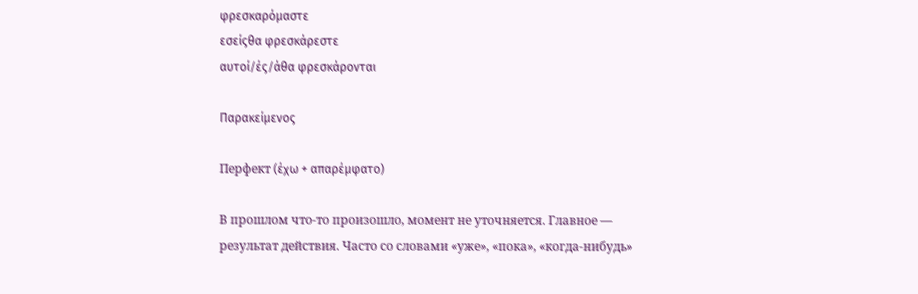φρεσκαρόμαστε
εσείςθα φρεσκάρεστε
αυτοί/ές/άθα φρεσκάρονται

Παρακείμενος

Перфект (έχω + απαρέμφατο)

В прошлом что-то произошло, момент не уточняется. Главное — результат действия. Часто со словами «уже», «пока», «когда-нибудь»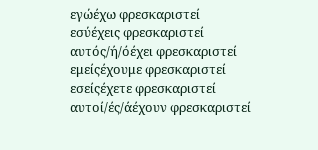εγώέχω φρεσκαριστεί
εσύέχεις φρεσκαριστεί
αυτός/ή/όέχει φρεσκαριστεί
εμείςέχουμε φρεσκαριστεί
εσείςέχετε φρεσκαριστεί
αυτοί/ές/άέχουν φρεσκαριστεί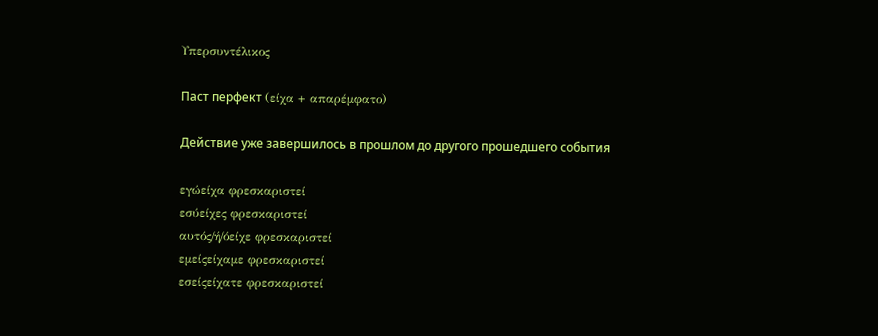Υπερσυντέλικος

Паст перфект (είχα + απαρέμφατο)

Действие уже завершилось в прошлом до другого прошедшего события

εγώείχα φρεσκαριστεί
εσύείχες φρεσκαριστεί
αυτός/ή/όείχε φρεσκαριστεί
εμείςείχαμε φρεσκαριστεί
εσείςείχατε φρεσκαριστεί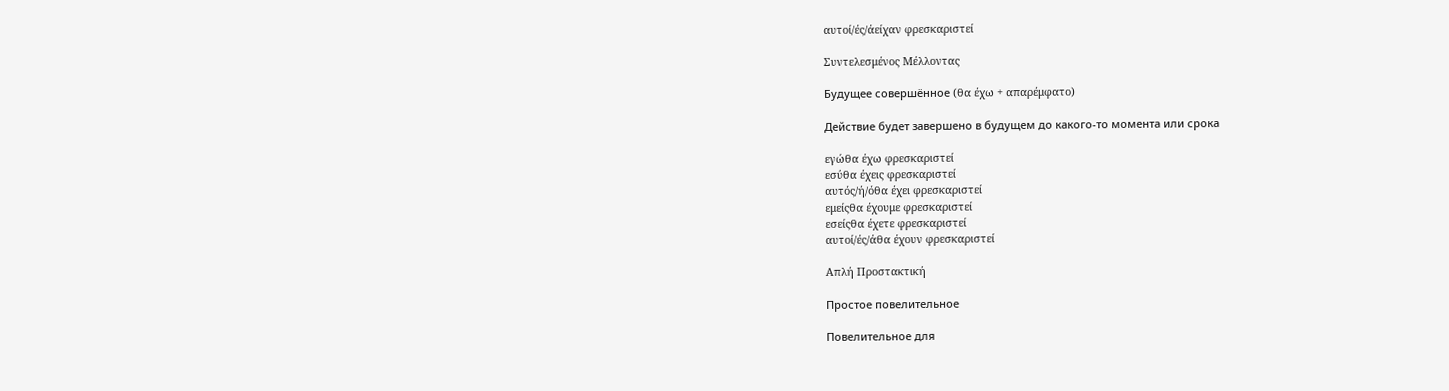αυτοί/ές/άείχαν φρεσκαριστεί

Συντελεσμένος Μέλλοντας

Будущее совершённое (θα έχω + απαρέμφατο)

Действие будет завершено в будущем до какого-то момента или срока

εγώθα έχω φρεσκαριστεί
εσύθα έχεις φρεσκαριστεί
αυτός/ή/όθα έχει φρεσκαριστεί
εμείςθα έχουμε φρεσκαριστεί
εσείςθα έχετε φρεσκαριστεί
αυτοί/ές/άθα έχουν φρεσκαριστεί

Απλή Προστακτική

Простое повелительное

Повелительное для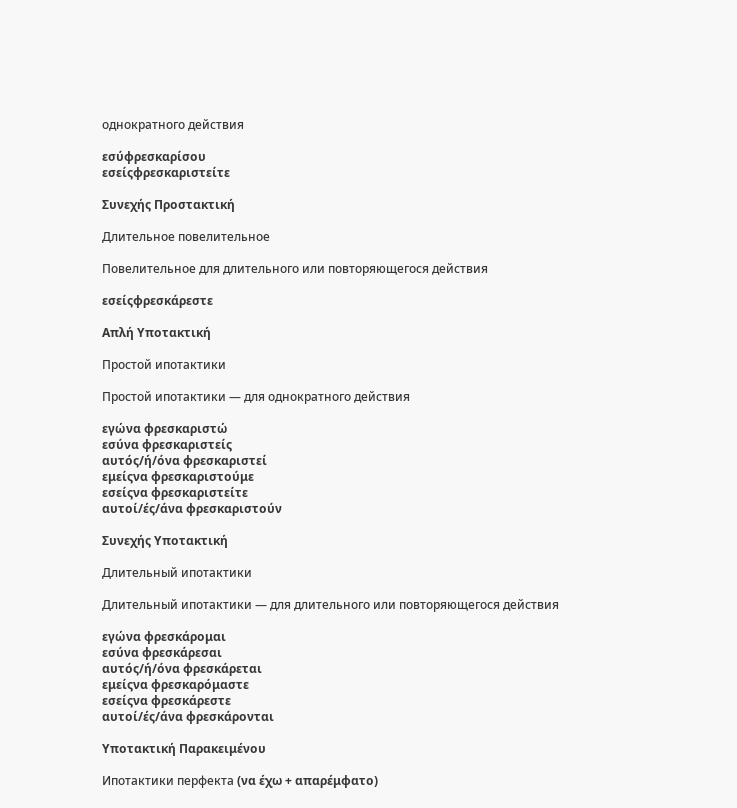однократного действия

εσύφρεσκαρίσου
εσείςφρεσκαριστείτε

Συνεχής Προστακτική

Длительное повелительное

Повелительное для длительного или повторяющегося действия

εσείςφρεσκάρεστε

Απλή Υποτακτική

Простой ипотактики

Простой ипотактики — для однократного действия

εγώνα φρεσκαριστώ
εσύνα φρεσκαριστείς
αυτός/ή/όνα φρεσκαριστεί
εμείςνα φρεσκαριστούμε
εσείςνα φρεσκαριστείτε
αυτοί/ές/άνα φρεσκαριστούν

Συνεχής Υποτακτική

Длительный ипотактики

Длительный ипотактики — для длительного или повторяющегося действия

εγώνα φρεσκάρομαι
εσύνα φρεσκάρεσαι
αυτός/ή/όνα φρεσκάρεται
εμείςνα φρεσκαρόμαστε
εσείςνα φρεσκάρεστε
αυτοί/ές/άνα φρεσκάρονται

Υποτακτική Παρακειμένου

Ипотактики перфекта (να έχω + απαρέμφατο)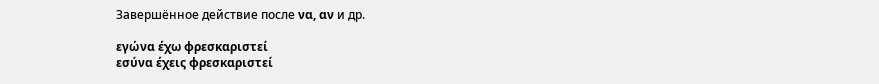Завершённое действие после να, αν и др.

εγώνα έχω φρεσκαριστεί
εσύνα έχεις φρεσκαριστεί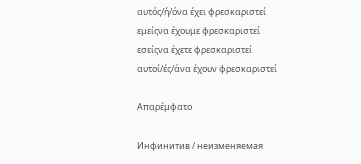αυτός/ή/όνα έχει φρεσκαριστεί
εμείςνα έχουμε φρεσκαριστεί
εσείςνα έχετε φρεσκαριστεί
αυτοί/ές/άνα έχουν φρεσκαριστεί

Απαρέμφατο

Инфинитив / неизменяемая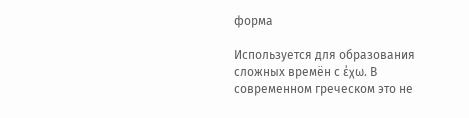форма

Используется для образования сложных времён с έχω. В современном греческом это не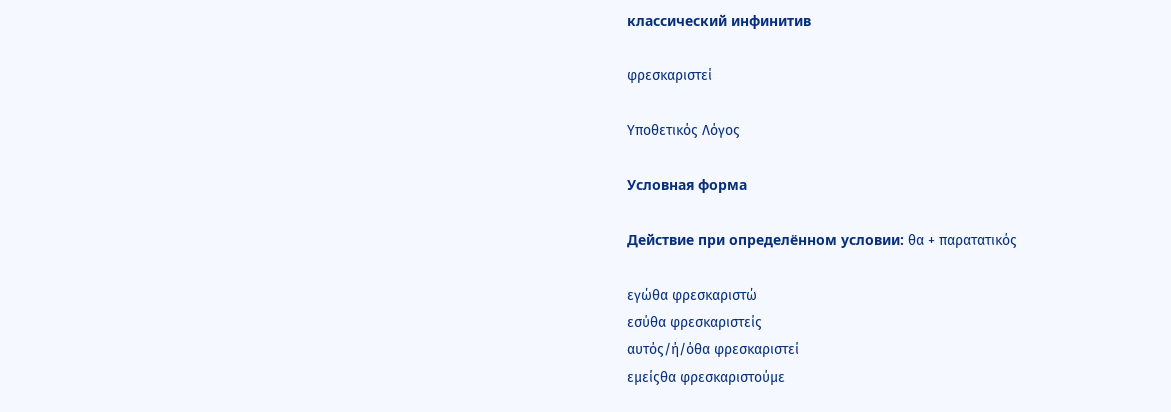классический инфинитив

φρεσκαριστεί

Υποθετικός Λόγος

Условная форма

Действие при определённом условии: θα + παρατατικός

εγώθα φρεσκαριστώ
εσύθα φρεσκαριστείς
αυτός/ή/όθα φρεσκαριστεί
εμείςθα φρεσκαριστούμε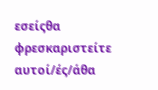εσείςθα φρεσκαριστείτε
αυτοί/ές/άθα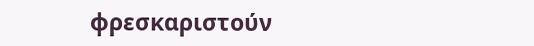φρεσκαριστούν